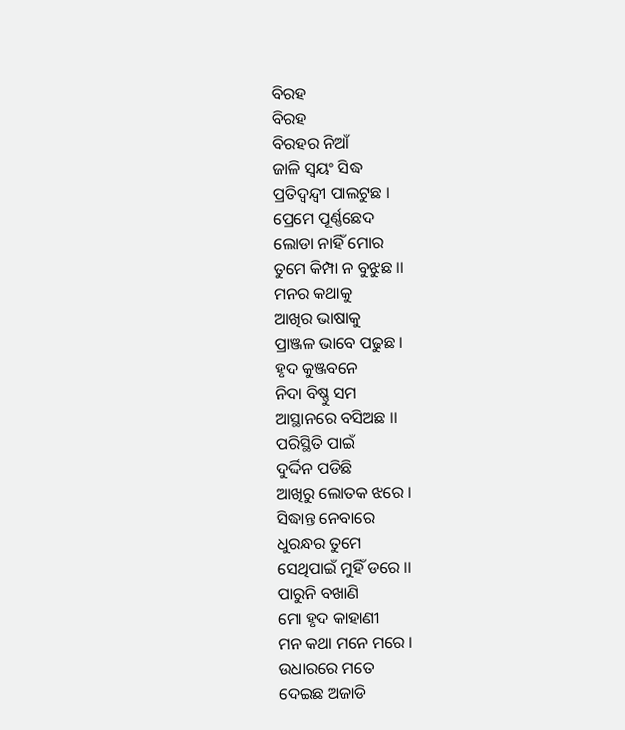ବିରହ
ବିରହ
ବିରହର ନିଆଁ
ଜାଳି ସ୍ୱୟଂ ସିଦ୍ଧ
ପ୍ରତିଦ୍ଵନ୍ଦ୍ୱୀ ପାଲଟୁଛ ।
ପ୍ରେମେ ପୂର୍ଣ୍ଣଛେଦ
ଲୋଡା ନାହିଁ ମୋର
ତୁମେ କିମ୍ପା ନ ବୁଝୁଛ ।।
ମନର କଥାକୁ
ଆଖିର ଭାଷାକୁ
ପ୍ରାଞ୍ଜଳ ଭାବେ ପଢୁଛ ।
ହୃଦ କୁଞ୍ଜବନେ
ନିଦା ବିଷ୍ଣୁ ସମ
ଆସ୍ଥାନରେ ବସିଅଛ ।।
ପରିସ୍ଥିତି ପାଇଁ
ଦୁର୍ଦ୍ଦିନ ପଡିଛି
ଆଖିରୁ ଲୋତକ ଝରେ ।
ସିଦ୍ଧାନ୍ତ ନେବାରେ
ଧୁରନ୍ଧର ତୁମେ
ସେଥିପାଇଁ ମୁହିଁ ଡରେ ।।
ପାରୁନି ବଖାଣି
ମୋ ହୃଦ କାହାଣୀ
ମନ କଥା ମନେ ମରେ ।
ଉଧାରରେ ମତେ
ଦେଇଛ ଅଜାଡି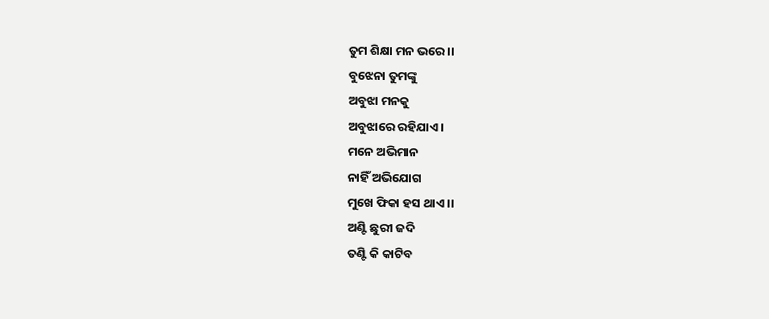ତୁମ ଶିକ୍ଷା ମନ ଭରେ ।।
ବୁଝେନା ତୁମଙ୍କୁ
ଅବୁଝା ମନକୁ
ଅବୁଝାରେ ରହିଯାଏ ।
ମନେ ଅଭିମାନ
ନାହିଁ ଅଭିଯୋଗ
ମୁଖେ ଫିକା ହସ ଥାଏ ।।
ଅଣ୍ଟି ଛୁରୀ ଜଦି
ତଣ୍ଟି କି କାଟିବ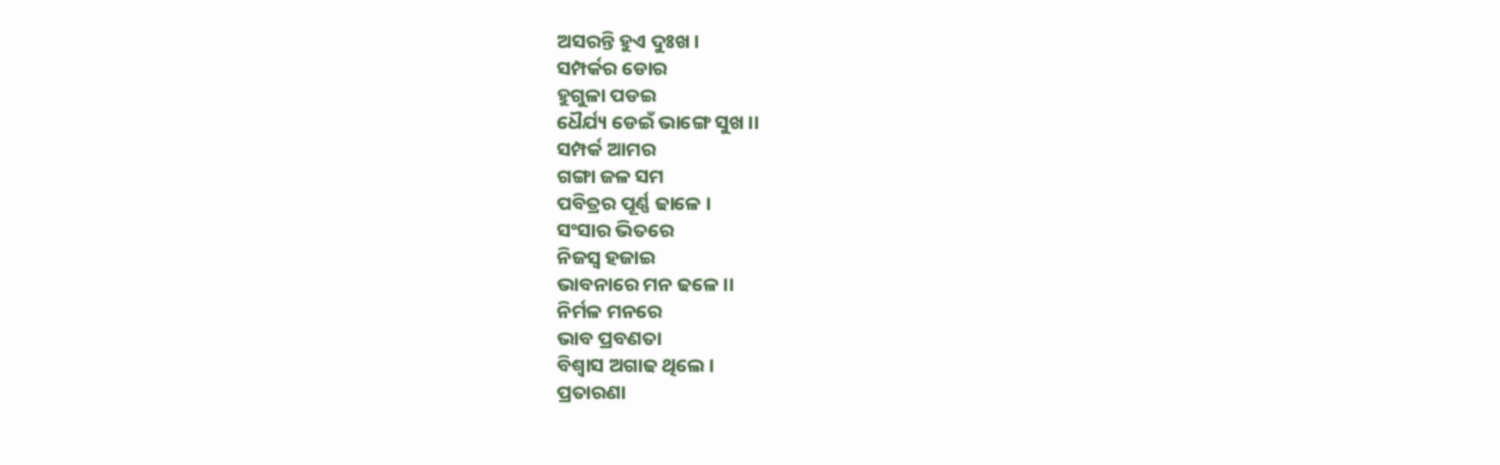ଅସରନ୍ତି ହୁଏ ଦୁଃଖ ।
ସମ୍ପର୍କର ଡୋର
ହୁଗୁଳା ପଡଇ
ଧୈର୍ଯ୍ୟ ଡେଇଁ ଭାଙ୍ଗେ ସୁଖ ।।
ସମ୍ପର୍କ ଆମର
ଗଙ୍ଗା ଜଳ ସମ
ପବିତ୍ରର ପୂର୍ଣ୍ଣ ଢାଳେ ।
ସଂସାର ଭିତରେ
ନିଜସ୍ୱ ହଜାଇ
ଭାବନାରେ ମନ ଢଳେ ।।
ନିର୍ମଳ ମନରେ
ଭାବ ପ୍ରବଣତା
ବିଶ୍ୱାସ ଅଗାଢ ଥିଲେ ।
ପ୍ରତାରଣା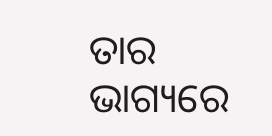ତାର
ଭାଗ୍ୟରେ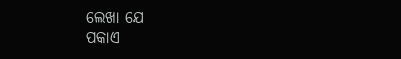ଲେଖା ଯେ
ପକାଏ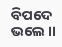ବିପଦେ ଭଲେ ।।